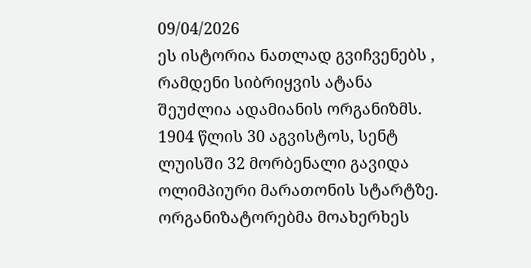09/04/2026
ეს ისტორია ნათლად გვიჩვენებს , რამდენი სიბრიყვის ატანა შეუძლია ადამიანის ორგანიზმს.
1904 წლის 30 აგვისტოს, სენტ ლუისში 32 მორბენალი გავიდა ოლიმპიური მარათონის სტარტზე. ორგანიზატორებმა მოახერხეს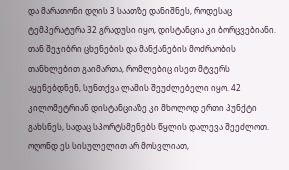და მარათონი დღის 3 საათზე დანიშნეს, როდესაც ტემპერატურა 32 გრადუსი იყო, დისტანცია კი ბორცვებიანი. თან შეჯიბრი ცხენების და მანქანების მოძრაობის თანხლებით გაიმართა, რომლებიც ისეთ მტვერს აყენებდნენ, სუნთქვა ლამის შეუძლებელი იყო. 42 კილომეტრიან დისტანციაზე კი მხოლოდ ერთი პუნქტი გახსნეს, სადაც სპორტსმენებს წყლის დალევა შეეძლოთ.
ოღონდ ეს სისულელით არ მოსვლიათ,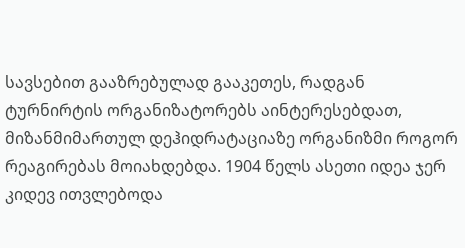სავსებით გააზრებულად გააკეთეს, რადგან ტურნირტის ორგანიზატორებს აინტერესებდათ, მიზანმიმართულ დეჰიდრატაციაზე ორგანიზმი როგორ რეაგირებას მოიახდებდა. 1904 წელს ასეთი იდეა ჯერ კიდევ ითვლებოდა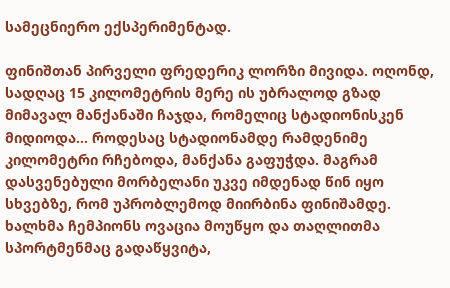სამეცნიერო ექსპერიმენტად.

ფინიშთან პირველი ფრედერიკ ლორზი მივიდა. ოღონდ, სადღაც 15 კილომეტრის მერე ის უბრალოდ გზად მიმავალ მანქანაში ჩაჯდა, რომელიც სტადიონისკენ მიდიოდა... როდესაც სტადიონამდე რამდენიმე კილომეტრი რჩებოდა, მანქანა გაფუჭდა. მაგრამ დასვენებული მორბელანი უკვე იმდენად წინ იყო სხვებზე, რომ უპრობლემოდ მიირბინა ფინიშამდე.
ხალხმა ჩემპიონს ოვაცია მოუწყო და თაღლითმა სპორტმენმაც გადაწყვიტა,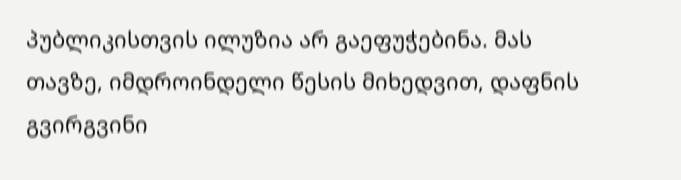პუბლიკისთვის ილუზია არ გაეფუჭებინა. მას თავზე, იმდროინდელი წესის მიხედვით, დაფნის გვირგვინი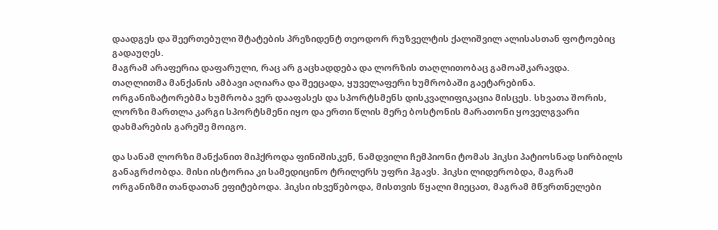დაადგეს და შეერთებული შტატების პრეზიდენტ თეოდორ რუზველტის ქალიშვილ ალისასთან ფოტოებიც გადაუღეს.
მაგრამ არაფერია დაფარული, რაც არ გაცხადდება და ლორზის თაღლითობაც გამოაშკარავდა. თაღლითმა მანქანის ამბავი აღიარა და შეეცადა, ყუველაფერი ხუმრობაში გაეტარებინა.
ორგანიზატორებმა ხუმრობა ვერ დააფასეს და სპორტსმენს დისკვალიფიკაცია მისცეს. სხვათა შორის, ლორზი მართლა კარგი სპორტსმენი იყო და ერთი წლის მერე ბოსტონის მარათონი ყოველგვარი დახმარების გარეშე მოიგო.

და სანამ ლორზი მანქანით მიჰქროდა ფინიშისკენ, ნამდვილი ჩემპიონი ტომას ჰიკსი პატიოსნად სირბილს განაგრძობდა. მისი ისტორია კი სამედიცინო ტრილერს უფრი ჰგავს. ჰიკსი ლიდერობდა, მაგრამ ორგანიზმი თანდათან ეფიტებოდა. ჰიკსი იხვეწებოდა, მისთვის წყალი მიეცათ, მაგრამ მწვრთნელები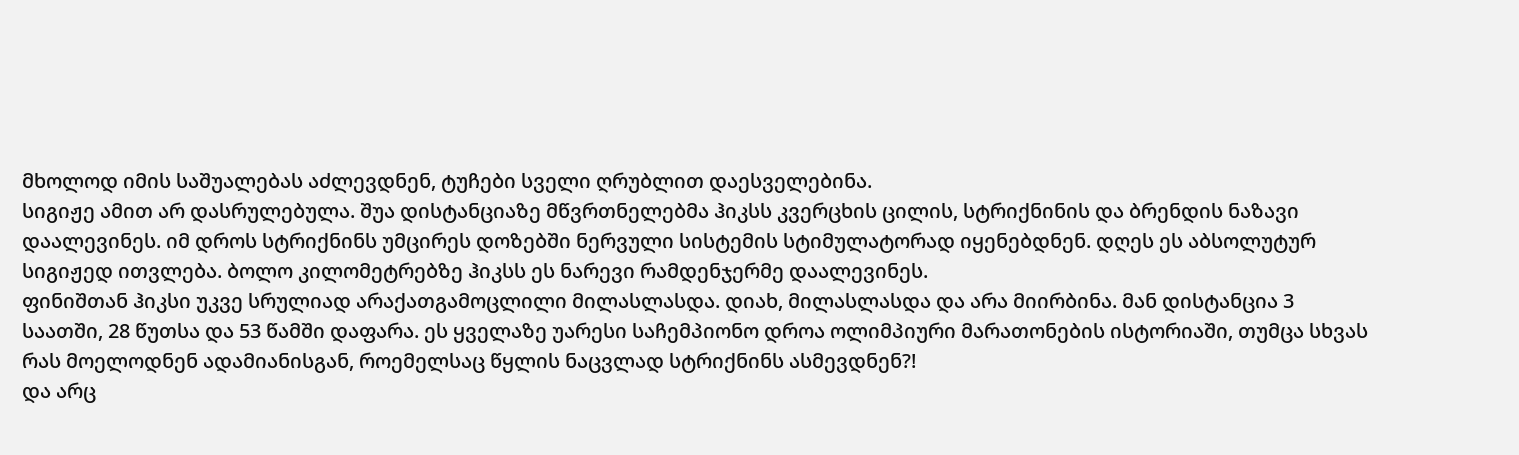მხოლოდ იმის საშუალებას აძლევდნენ, ტუჩები სველი ღრუბლით დაესველებინა.
სიგიჟე ამით არ დასრულებულა. შუა დისტანციაზე მწვრთნელებმა ჰიკსს კვერცხის ცილის, სტრიქნინის და ბრენდის ნაზავი დაალევინეს. იმ დროს სტრიქნინს უმცირეს დოზებში ნერვული სისტემის სტიმულატორად იყენებდნენ. დღეს ეს აბსოლუტურ სიგიჟედ ითვლება. ბოლო კილომეტრებზე ჰიკსს ეს ნარევი რამდენჯერმე დაალევინეს.
ფინიშთან ჰიკსი უკვე სრულიად არაქათგამოცლილი მილასლასდა. დიახ, მილასლასდა და არა მიირბინა. მან დისტანცია 3 საათში, 28 წუთსა და 53 წამში დაფარა. ეს ყველაზე უარესი საჩემპიონო დროა ოლიმპიური მარათონების ისტორიაში, თუმცა სხვას რას მოელოდნენ ადამიანისგან, როემელსაც წყლის ნაცვლად სტრიქნინს ასმევდნენ?!
და არც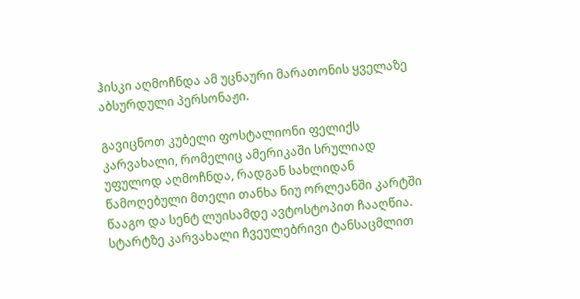ჰისკი აღმოჩნდა ამ უცნაური მარათონის ყველაზე აბსურდული პერსონაჟი.

გავიცნოთ კუბელი ფოსტალიონი ფელიქს კარვახალი, რომელიც ამერიკაში სრულიად უფულოდ აღმოჩნდა, რადგან სახლიდან წამოღებული მთელი თანხა ნიუ ორლეანში კარტში წააგო და სენტ ლუისამდე ავტოსტოპით ჩააღწია.
სტარტზე კარვახალი ჩვეულებრივი ტანსაცმლით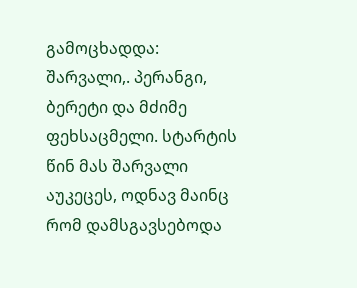გამოცხადდა: შარვალი,. პერანგი, ბერეტი და მძიმე ფეხსაცმელი. სტარტის წინ მას შარვალი აუკეცეს, ოდნავ მაინც რომ დამსგავსებოდა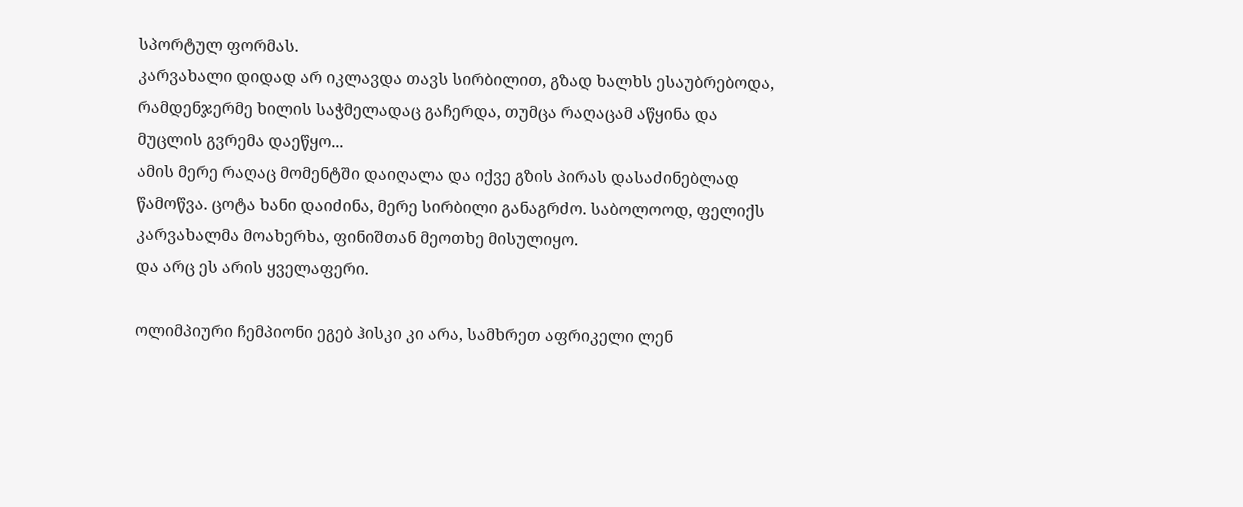სპორტულ ფორმას.
კარვახალი დიდად არ იკლავდა თავს სირბილით, გზად ხალხს ესაუბრებოდა, რამდენჯერმე ხილის საჭმელადაც გაჩერდა, თუმცა რაღაცამ აწყინა და მუცლის გვრემა დაეწყო...
ამის მერე რაღაც მომენტში დაიღალა და იქვე გზის პირას დასაძინებლად წამოწვა. ცოტა ხანი დაიძინა, მერე სირბილი განაგრძო. საბოლოოდ, ფელიქს კარვახალმა მოახერხა, ფინიშთან მეოთხე მისულიყო.
და არც ეს არის ყველაფერი.

ოლიმპიური ჩემპიონი ეგებ ჰისკი კი არა, სამხრეთ აფრიკელი ლენ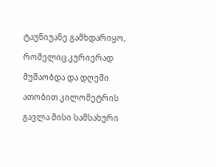ტაუნიუანე გამხდარიყო, რომელიც კურიერად მუშაობდა და დღეში ათობით კილომეტრის გავლა მისი სამსახური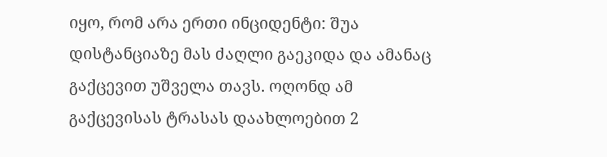იყო, რომ არა ერთი ინციდენტი: შუა დისტანციაზე მას ძაღლი გაეკიდა და ამანაც გაქცევით უშველა თავს. ოღონდ ამ გაქცევისას ტრასას დაახლოებით 2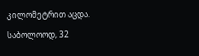კილომეტრით აცდა.
საბოლოოდ, 32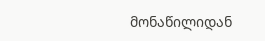მონაწილიდან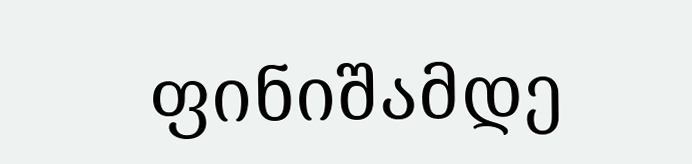ფინიშამდე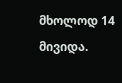მხოლოდ 14 მივიდა.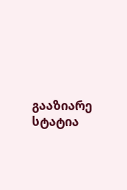გააზიარე სტატია